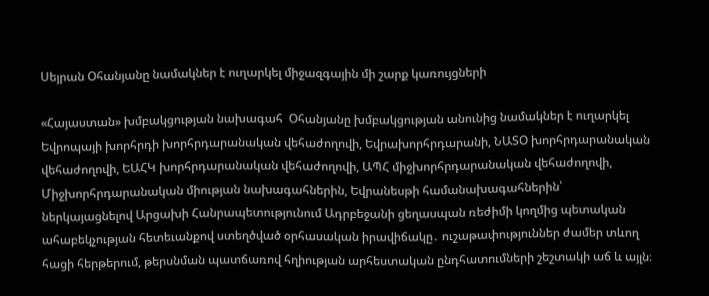Սեյրան Օհանյանը նամակներ է ուղարկել միջազգային մի շարք կառույցների

«Հայաստան» խմբակցության նախագահ  Օհանյանը խմբակցության անունից նամակներ է ուղարկել Եվրոպայի խորհրդի խորհրդարանական վեհաժողովի, Եվրախորհրդարանի, ՆԱՏՕ խորհրդարանական վեհաժողովի, ԵԱՀԿ խորհրդարանական վեհաժողովի, ԱՊՀ միջխորհրդարանական վեհաժողովի, Միջխորհրդարանական միության նախագահներին, Եվրանեսթի համանախագահներին՝ ներկայացնելով Արցախի Հանրապետությունում Ադրբեջանի ցեղասպան ռեժիմի կողմից պետական ահաբեկչության հետեւանքով ստեղծված օրհասական իրավիճակը․ ուշաթափություններ ժամեր տևող հացի հերթերում, թերսնման պատճառով հղիության արհեստական ընդհատումների շեշտակի աճ և այլն։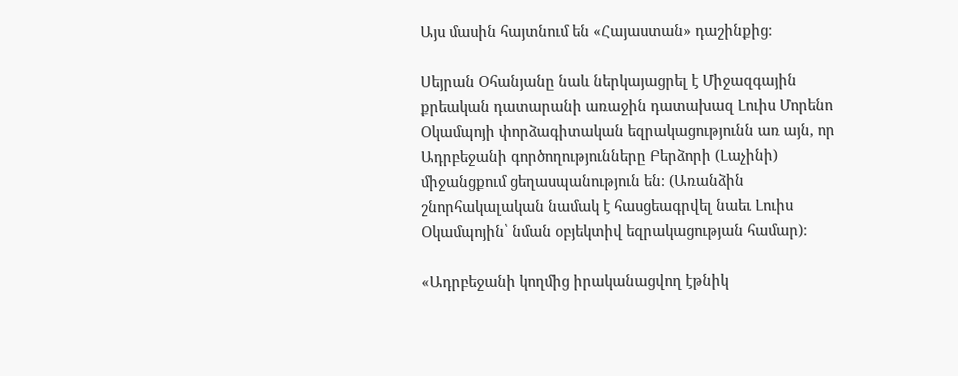Այս մասին հայտնում են «Հայաստան» դաշինքից։

Սեյրան Օհանյանը նաև ներկայացրել է Միջազգային քրեական դատարանի առաջին դատախազ Լուիս Մորենո Օկամպոյի փորձագիտական եզրակացությունն առ այն, որ Ադրբեջանի գործողությունները Բերձորի (Լաչինի) միջանցքում ցեղասպանություն են։ (Առանձին շնորհակալական նամակ է հասցեագրվել նաեւ Լուիս Օկամպոյին՝ նման օբյեկտիվ եզրակացության համար)։

«Ադրբեջանի կողմից իրականացվող էթնիկ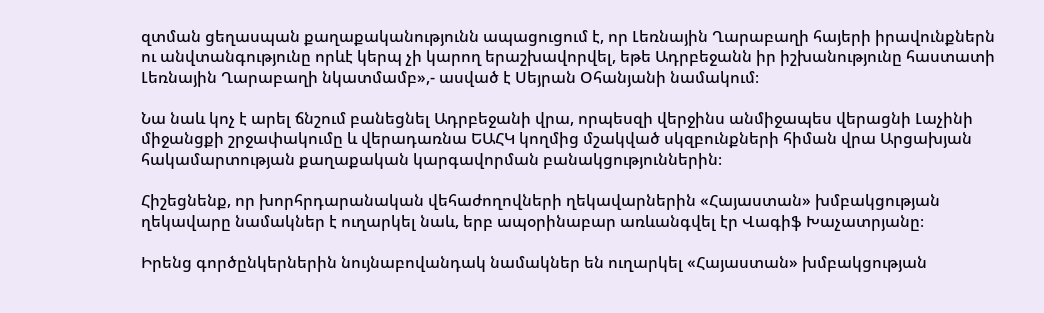զտման ցեղասպան քաղաքականությունն ապացուցում է, որ Լեռնային Ղարաբաղի հայերի իրավունքներն ու անվտանգությունը որևէ կերպ չի կարող երաշխավորվել, եթե Ադրբեջանն իր իշխանությունը հաստատի Լեռնային Ղարաբաղի նկատմամբ»,- ասված է Սեյրան Օհանյանի նամակում։

Նա նաև կոչ է արել ճնշում բանեցնել Ադրբեջանի վրա, որպեսզի վերջինս անմիջապես վերացնի Լաչինի միջանցքի շրջափակումը և վերադառնա ԵԱՀԿ կողմից մշակված սկզբունքների հիման վրա Արցախյան հակամարտության քաղաքական կարգավորման բանակցություններին։

Հիշեցնենք, որ խորհրդարանական վեհաժողովների ղեկավարներին «Հայաստան» խմբակցության ղեկավարը նամակներ է ուղարկել նաև, երբ ապօրինաբար առևանգվել էր Վագիֆ Խաչատրյանը։

Իրենց գործընկերներին նույնաբովանդակ նամակներ են ուղարկել «Հայաստան» խմբակցության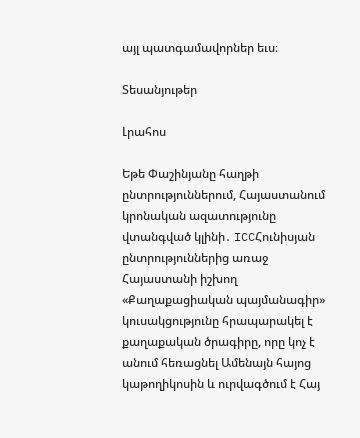այլ պատգամավորներ եւս։

Տեսանյութեր

Լրահոս

Եթե Փաշինյանը հաղթի ընտրություններում, Հայաստանում կրոնական ազատությունը վտանգված կլինի․ ICCՀունիսյան ընտրություններից առաջ Հայաստանի իշխող «Քաղաքացիական պայմանագիր» կուսակցությունը հրապարակել է քաղաքական ծրագիրը, որը կոչ է անում հեռացնել Ամենայն հայոց կաթողիկոսին և ուրվագծում է Հայ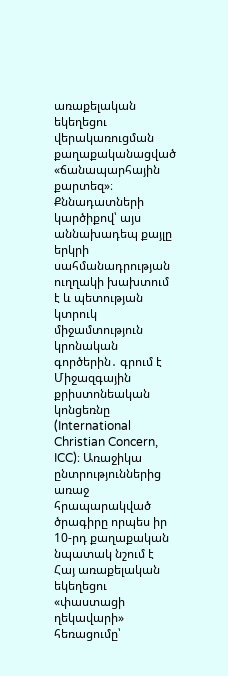առաքելական եկեղեցու վերակառուցման քաղաքականացված «ճանապարհային քարտեզ»։ Քննադատների կարծիքով՝ այս աննախադեպ քայլը երկրի սահմանադրության ուղղակի խախտում է և պետության կտրուկ միջամտություն կրոնական գործերին․ գրում է Միջազգային քրիստոնեական կոնցեռնը (International Christian Concern, ICC)։ Առաջիկա ընտրություններից առաջ հրապարակված ծրագիրը որպես իր 10-րդ քաղաքական նպատակ նշում է Հայ առաքելական եկեղեցու «փաստացի ղեկավարի» հեռացումը՝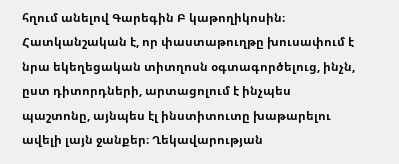հղում անելով Գարեգին Բ կաթողիկոսին։ Հատկանշական է, որ փաստաթուղթը խուսափում է նրա եկեղեցական տիտղոսն օգտագործելուց, ինչն, ըստ դիտորդների, արտացոլում է ինչպես պաշտոնը, այնպես էլ ինստիտուտը խաթարելու ավելի լայն ջանքեր։ Ղեկավարության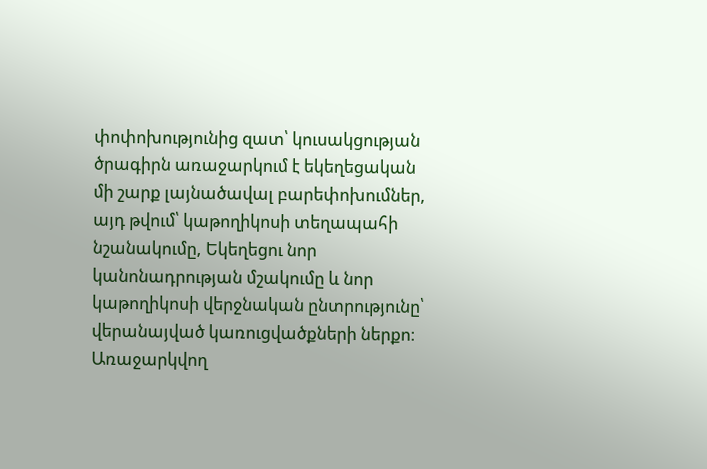փոփոխությունից զատ՝ կուսակցության ծրագիրն առաջարկում է եկեղեցական մի շարք լայնածավալ բարեփոխումներ, այդ թվում՝ կաթողիկոսի տեղապահի նշանակումը, Եկեղեցու նոր կանոնադրության մշակումը և նոր կաթողիկոսի վերջնական ընտրությունը՝ վերանայված կառուցվածքների ներքո։ Առաջարկվող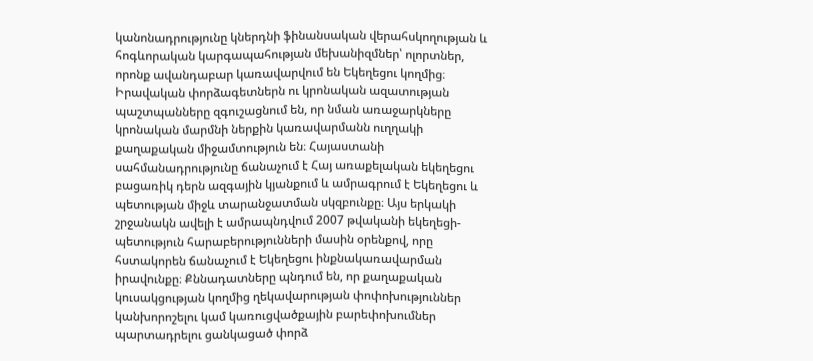կանոնադրությունը կներդնի ֆինանսական վերահսկողության և հոգևորական կարգապահության մեխանիզմներ՝ ոլորտներ, որոնք ավանդաբար կառավարվում են Եկեղեցու կողմից։ Իրավական փորձագետներն ու կրոնական ազատության պաշտպանները զգուշացնում են, որ նման առաջարկները կրոնական մարմնի ներքին կառավարմանն ուղղակի քաղաքական միջամտություն են։ Հայաստանի սահմանադրությունը ճանաչում է Հայ առաքելական եկեղեցու բացառիկ դերն ազգային կյանքում և ամրագրում է Եկեղեցու և պետության միջև տարանջատման սկզբունքը։ Այս երկակի շրջանակն ավելի է ամրապնդվում 2007 թվականի եկեղեցի-պետություն հարաբերությունների մասին օրենքով, որը հստակորեն ճանաչում է Եկեղեցու ինքնակառավարման իրավունքը։ Քննադատները պնդում են, որ քաղաքական կուսակցության կողմից ղեկավարության փոփոխություններ կանխորոշելու կամ կառուցվածքային բարեփոխումներ պարտադրելու ցանկացած փորձ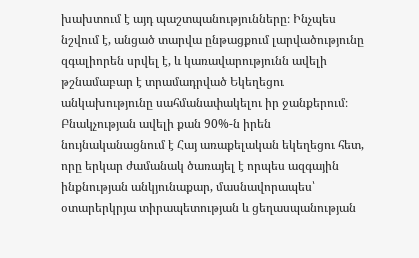խախտում է այդ պաշտպանությունները։ Ինչպես նշվում է, անցած տարվա ընթացքում լարվածությունը զգալիորեն սրվել է, և կառավարությունն ավելի թշնամաբար է տրամադրված Եկեղեցու անկախությունը սահմանափակելու իր ջանքերում։ Բնակչության ավելի քան 90%-ն իրեն նույնականացնում է Հայ առաքելական եկեղեցու հետ, որը երկար ժամանակ ծառայել է որպես ազգային ինքնության անկյունաքար, մասնավորապես՝ օտարերկրյա տիրապետության և ցեղասպանության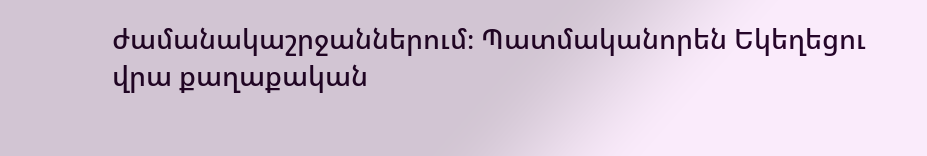ժամանակաշրջաններում։ Պատմականորեն Եկեղեցու վրա քաղաքական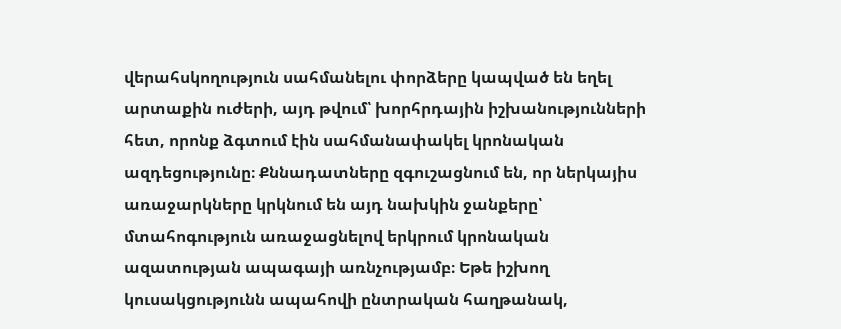վերահսկողություն սահմանելու փորձերը կապված են եղել արտաքին ուժերի, այդ թվում՝ խորհրդային իշխանությունների հետ, որոնք ձգտում էին սահմանափակել կրոնական ազդեցությունը։ Քննադատները զգուշացնում են, որ ներկայիս առաջարկները կրկնում են այդ նախկին ջանքերը՝ մտահոգություն առաջացնելով երկրում կրոնական ազատության ապագայի առնչությամբ։ Եթե իշխող կուսակցությունն ապահովի ընտրական հաղթանակ,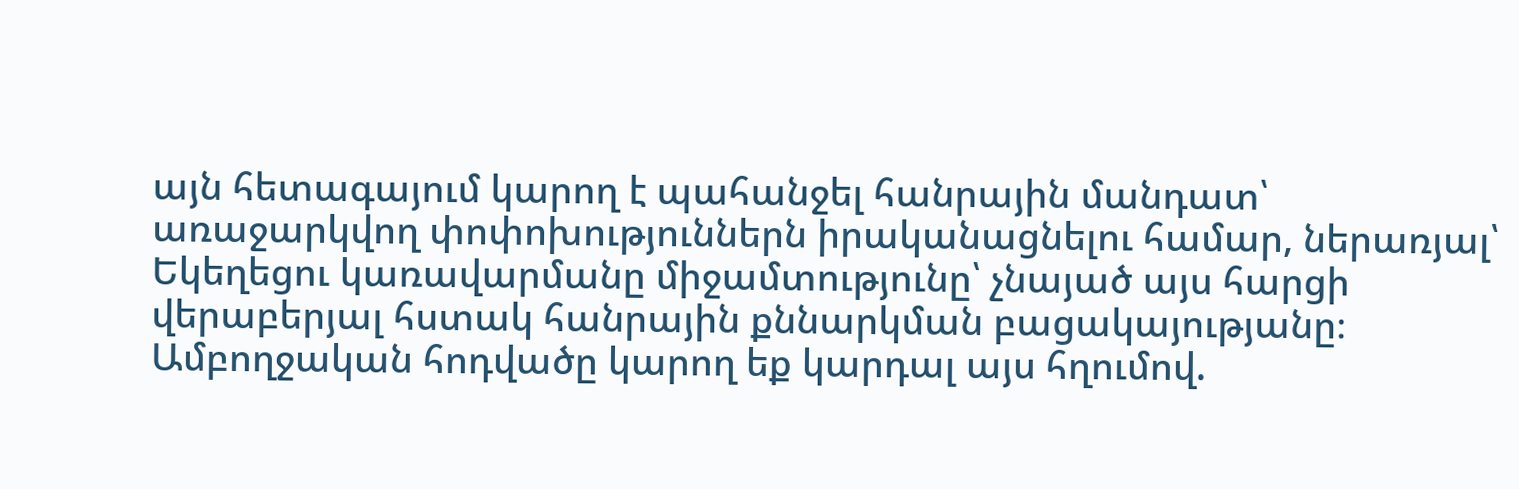այն հետագայում կարող է պահանջել հանրային մանդատ՝ առաջարկվող փոփոխություններն իրականացնելու համար, ներառյալ՝ Եկեղեցու կառավարմանը միջամտությունը՝ չնայած այս հարցի վերաբերյալ հստակ հանրային քննարկման բացակայությանը։ Ամբողջական հոդվածը կարող եք կարդալ այս հղումով.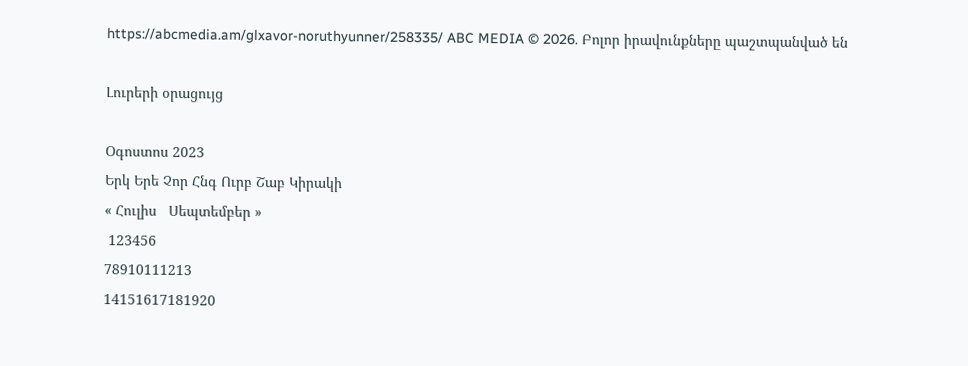https://abcmedia.am/glxavor-noruthyunner/258335/ ABC MEDIA © 2026. Բոլոր իրավունքները պաշտպանված են

Լուրերի օրացույց

Օգոստոս 2023
Երկ Երե Չոր Հնգ Ուրբ Շաբ Կիրակի
« Հուլիս   Սեպտեմբեր »
 123456
78910111213
14151617181920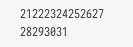21222324252627
28293031